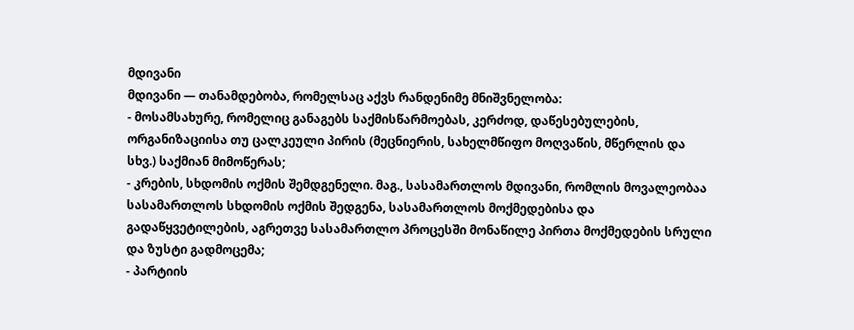მდივანი
მდივანი — თანამდებობა, რომელსაც აქვს რანდენიმე მნიშვნელობა:
- მოსამსახურე, რომელიც განაგებს საქმისწარმოებას, კერძოდ, დაწესებულების, ორგანიზაციისა თუ ცალკეული პირის (მეცნიერის, სახელმწიფო მოღვაწის, მწერლის და სხვ.) საქმიან მიმოწერას;
- კრების, სხდომის ოქმის შემდგენელი. მაგ., სასამართლოს მდივანი, რომლის მოვალეობაა სასამართლოს სხდომის ოქმის შედგენა, სასამართლოს მოქმედებისა და გადაწყვეტილების, აგრეთვე სასამართლო პროცესში მონაწილე პირთა მოქმედების სრული და ზუსტი გადმოცემა;
- პარტიის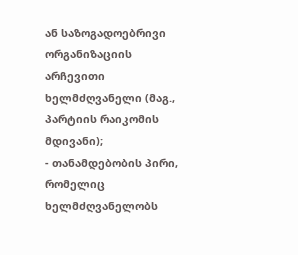ან საზოგადოებრივი ორგანიზაციის არჩევითი ხელმძღვანელი (მაგ., პარტიის რაიკომის მდივანი);
- თანამდებობის პირი, რომელიც ხელმძღვანელობს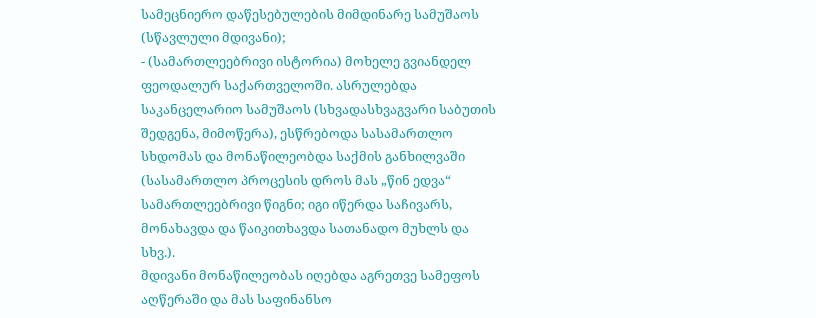სამეცნიერო დაწესებულების მიმდინარე სამუშაოს (სწავლული მდივანი);
- (სამართლეებრივი ისტორია) მოხელე გვიანდელ ფეოდალურ საქართველოში. ასრულებდა საკანცელარიო სამუშაოს (სხვადასხვაგვარი საბუთის შედგენა, მიმოწერა), ესწრებოდა სასამართლო სხდომას და მონაწილეობდა საქმის განხილვაში (სასამართლო პროცესის დროს მას „წინ ედვა“ სამართლეებრივი წიგნი; იგი იწერდა საჩივარს, მონახავდა და წაიკითხავდა სათანადო მუხლს და სხვ.).
მდივანი მონაწილეობას იღებდა აგრეთვე სამეფოს აღწერაში და მას საფინანსო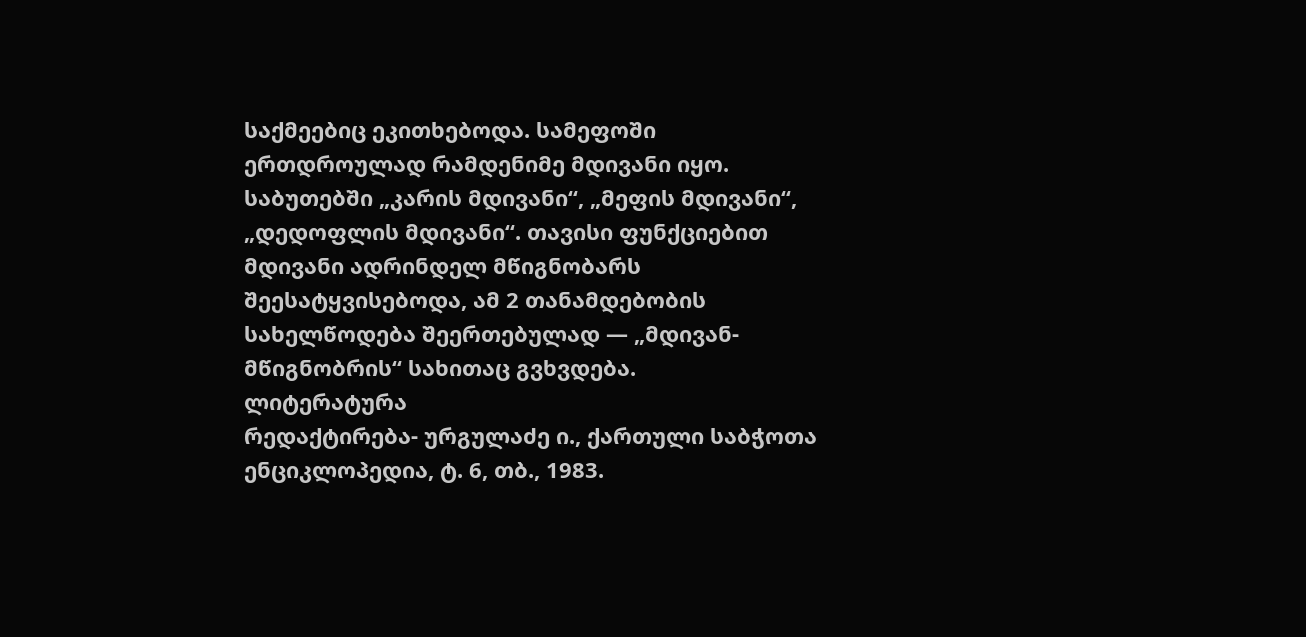საქმეებიც ეკითხებოდა. სამეფოში ერთდროულად რამდენიმე მდივანი იყო. საბუთებში „კარის მდივანი“, „მეფის მდივანი“, „დედოფლის მდივანი“. თავისი ფუნქციებით მდივანი ადრინდელ მწიგნობარს შეესატყვისებოდა, ამ 2 თანამდებობის სახელწოდება შეერთებულად — „მდივან-მწიგნობრის“ სახითაც გვხვდება.
ლიტერატურა
რედაქტირება- ურგულაძე ი., ქართული საბჭოთა ენციკლოპედია, ტ. 6, თბ., 1983.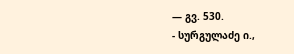— გვ. 530.
- სურგულაძე ი.,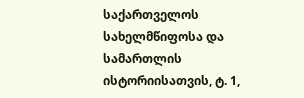საქართველოს სახელმწიფოსა და სამართლის ისტორიისათვის, ტ. 1,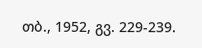თბ., 1952, გვ. 229-239.